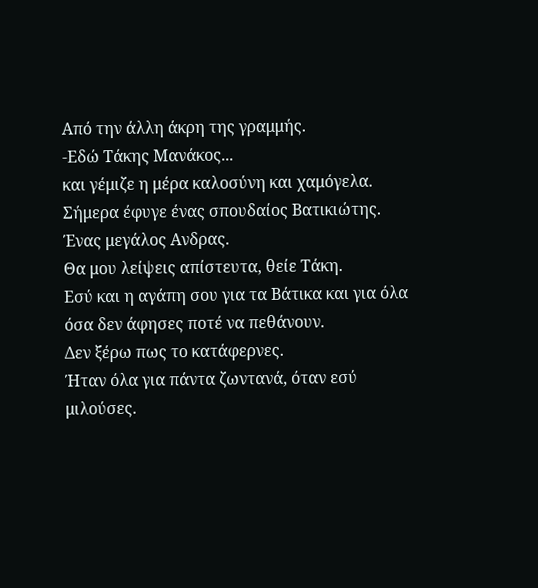Από την άλλη άκρη της γραμμής.
-Εδώ Τάκης Μανάκος...
και γέμιζε η μέρα καλοσύνη και χαμόγελα.
Σήμερα έφυγε ένας σπουδαίος Βατικιώτης.
Ένας μεγάλος Ανδρας.
Θα μου λείψεις απίστευτα, θείε Τάκη.
Εσύ και η αγάπη σου για τα Βάτικα και για όλα όσα δεν άφησες ποτέ να πεθάνουν.
Δεν ξέρω πως το κατάφερνες.
Ήταν όλα για πάντα ζωντανά, όταν εσύ μιλούσες.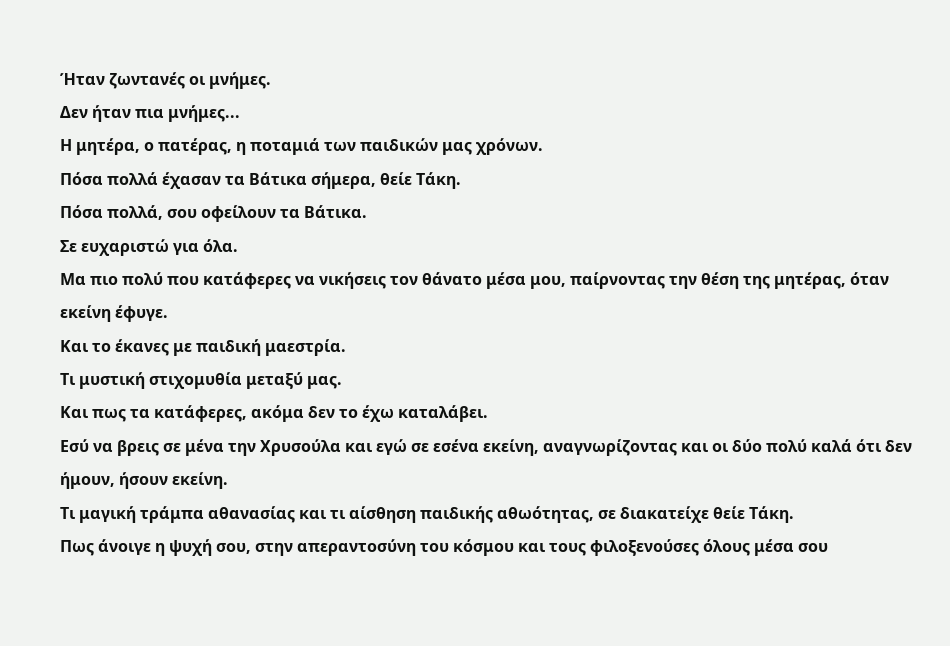Ήταν ζωντανές οι μνήμες.
Δεν ήταν πια μνήμες...
Η μητέρα, ο πατέρας, η ποταμιά των παιδικών μας χρόνων.
Πόσα πολλά έχασαν τα Βάτικα σήμερα, θείε Τάκη.
Πόσα πολλά, σου οφείλουν τα Βάτικα.
Σε ευχαριστώ για όλα.
Μα πιο πολύ που κατάφερες να νικήσεις τον θάνατο μέσα μου, παίρνοντας την θέση της μητέρας, όταν εκείνη έφυγε.
Και το έκανες με παιδική μαεστρία.
Τι μυστική στιχομυθία μεταξύ μας.
Και πως τα κατάφερες, ακόμα δεν το έχω καταλάβει.
Εσύ να βρεις σε μένα την Χρυσούλα και εγώ σε εσένα εκείνη, αναγνωρίζοντας και οι δύο πολύ καλά ότι δεν ήμουν, ήσουν εκείνη.
Τι μαγική τράμπα αθανασίας και τι αίσθηση παιδικής αθωότητας, σε διακατείχε θείε Τάκη.
Πως άνοιγε η ψυχή σου, στην απεραντοσύνη του κόσμου και τους φιλοξενούσες όλους μέσα σου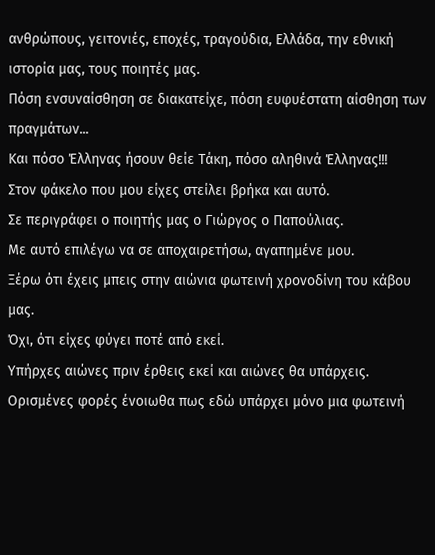ανθρώπους, γειτονιές, εποχές, τραγούδια, Ελλάδα, την εθνική ιστορία μας, τους ποιητές μας.
Πόση ενσυναίσθηση σε διακατείχε, πόση ευφυέστατη αίσθηση των πραγμάτων...
Και πόσο Έλληνας ήσουν θείε Τάκη, πόσο αληθινά Έλληνας!!!
Στον φάκελο που μου είχες στείλει βρήκα και αυτό.
Σε περιγράφει ο ποιητής μας ο Γιώργος ο Παπούλιας.
Με αυτό επιλέγω να σε αποχαιρετήσω, αγαπημένε μου.
Ξέρω ότι έχεις μπεις στην αιώνια φωτεινή χρονοδίνη του κάβου μας.
Όχι, ότι είχες φύγει ποτέ από εκεί.
Υπήρχες αιώνες πριν έρθεις εκεί και αιώνες θα υπάρχεις.
Ορισμένες φορές ένοιωθα πως εδώ υπάρχει μόνο μια φωτεινή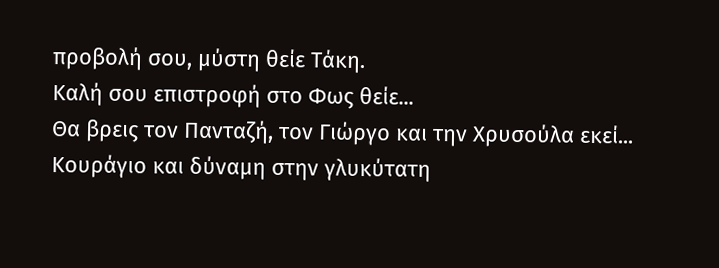προβολή σου, μύστη θείε Τάκη.
Καλή σου επιστροφή στο Φως θείε...
Θα βρεις τον Πανταζή, τον Γιώργο και την Χρυσούλα εκεί...
Κουράγιο και δύναμη στην γλυκύτατη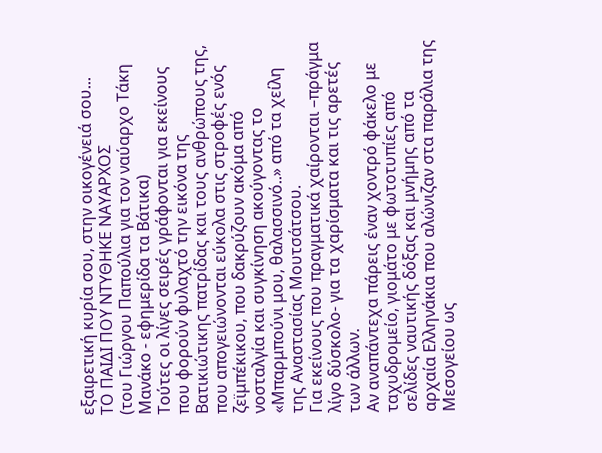εξαιρετική κυρία σου, στην οικογένειά σου...
ΤΟ ΠΑΙΔΙ ΠΟΥ ΝΤΥΘΗΚΕ ΝΑΥΑΡΧΟΣ
(του Γιώργου Παπούλια για τον ναύαρχο Τάκη Μανάκο - εφημερίδα τα Βάτικα)
Τούτες οι λίγες σειρές γράφονται για εκείνους που φορούν φυλαχτό την εικόνα της Βατικιώτικης πατρίδας και τους ανθρώπους της, που απογειώνονται εύκολα στις στροφές ενός ζεϊμπέκικου, που δακρύζουν ακόμα από νοσταλγία και συγκίνηση ακούγοντας το «Μπαρμπούνι μου, θαλασσινό..» από τα χείλη της Αναστασίας Μουτσάτσου.
Για εκείνους που πραγματικά χαίρονται –πράγμα λίγο δύσκολο- για τα χαρίσματα και τις αρετές των άλλων.
Αν αναπάντεχα πάρεις έναν χοντρό φάκελο με ταχυδρομείο, γιομάτο με φωτοτυπίες από σελίδες ναυτικής δόξας και μνήμης από τα αρχαία Ελληνάκια που αλώνιζαν στα παράλια της Μεσογείου ως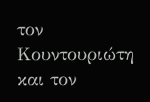τον Κουντουριώτη και τον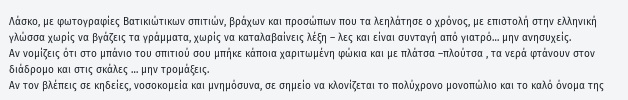Λάσκο, με φωτογραφίες Βατικιώτικων σπιτιών, βράχων και προσώπων που τα λεηλάτησε ο χρόνος, με επιστολή στην ελληνική γλώσσα χωρίς να βγάζεις τα γράμματα, χωρίς να καταλαβαίνεις λέξη – λες και είναι συνταγή από γιατρό… μην ανησυχείς.
Αν νομίζεις ότι στο μπάνιο του σπιτιού σου μπήκε κάποια χαριτωμένη φώκια και με πλάτσα –πλούτσα , τα νερά φτάνουν στον διάδρομο και στις σκάλες … μην τρομάξεις.
Αν τον βλέπεις σε κηδείες, νοσοκομεία και μνημόσυνα, σε σημείο να κλονίζεται το πολύχρονο μονοπώλιο και το καλό όνομα της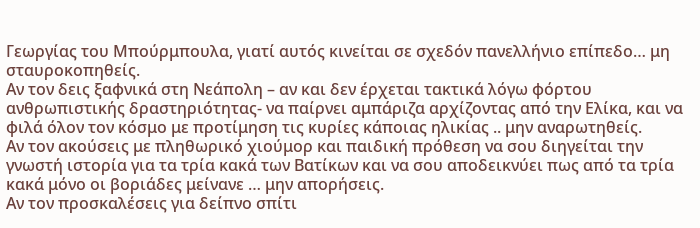Γεωργίας του Μπούρμπουλα, γιατί αυτός κινείται σε σχεδόν πανελλήνιο επίπεδο… μη σταυροκοπηθείς.
Αν τον δεις ξαφνικά στη Νεάπολη – αν και δεν έρχεται τακτικά λόγω φόρτου ανθρωπιστικής δραστηριότητας- να παίρνει αμπάριζα αρχίζοντας από την Ελίκα, και να φιλά όλον τον κόσμο με προτίμηση τις κυρίες κάποιας ηλικίας .. μην αναρωτηθείς.
Αν τον ακούσεις με πληθωρικό χιούμορ και παιδική πρόθεση να σου διηγείται την γνωστή ιστορία για τα τρία κακά των Βατίκων και να σου αποδεικνύει πως από τα τρία κακά μόνο οι βοριάδες μείνανε … μην απορήσεις.
Αν τον προσκαλέσεις για δείπνο σπίτι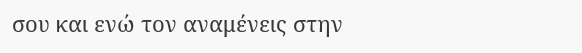σου και ενώ τον αναμένεις στην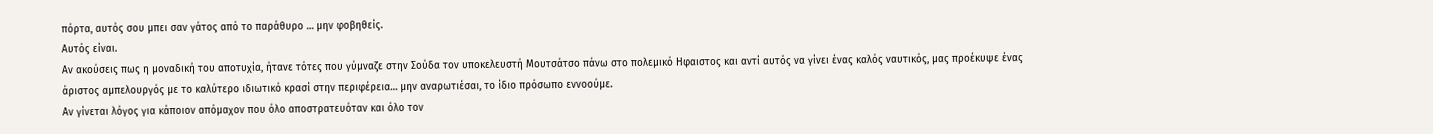πόρτα, αυτός σου μπει σαν γάτος από το παράθυρο … μην φοβηθείς.
Αυτός είναι.
Αν ακούσεις πως η μοναδική του αποτυχία, ήτανε τότες που γύμναζε στην Σούδα τον υποκελευστή Μουτσάτσο πάνω στο πολεμικό Ηφαιστος και αντί αυτός να γίνει ένας καλός ναυτικός, μας προέκυψε ένας άριστος αμπελουργός με το καλύτερο ιδιωτικό κρασί στην περιφέρεια… μην αναρωτιέσαι, το ίδιο πρόσωπο εννοούμε.
Αν γίνεται λόγος για κάποιον απόμαχον που όλο αποστρατευόταν και όλο τον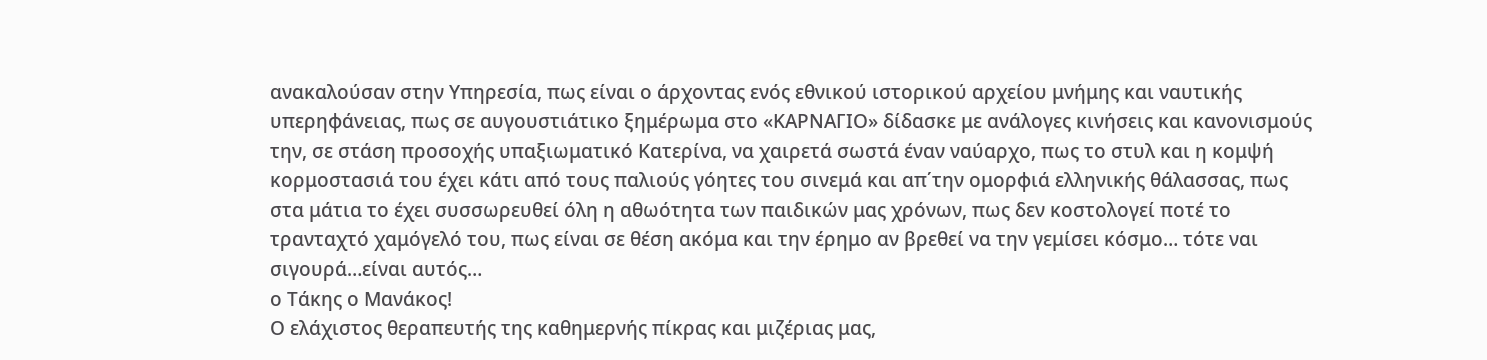ανακαλούσαν στην Υπηρεσία, πως είναι ο άρχοντας ενός εθνικού ιστορικού αρχείου μνήμης και ναυτικής υπερηφάνειας, πως σε αυγουστιάτικο ξημέρωμα στο «ΚΑΡΝΑΓΙΟ» δίδασκε με ανάλογες κινήσεις και κανονισμούς την, σε στάση προσοχής υπαξιωματικό Κατερίνα, να χαιρετά σωστά έναν ναύαρχο, πως το στυλ και η κομψή κορμοστασιά του έχει κάτι από τους παλιούς γόητες του σινεμά και απ΄την ομορφιά ελληνικής θάλασσας, πως στα μάτια το έχει συσσωρευθεί όλη η αθωότητα των παιδικών μας χρόνων, πως δεν κοστολογεί ποτέ το τρανταχτό χαμόγελό του, πως είναι σε θέση ακόμα και την έρημο αν βρεθεί να την γεμίσει κόσμο… τότε ναι σιγουρά…είναι αυτός…
ο Τάκης ο Μανάκος!
Ο ελάχιστος θεραπευτής της καθημερνής πίκρας και μιζέριας μας,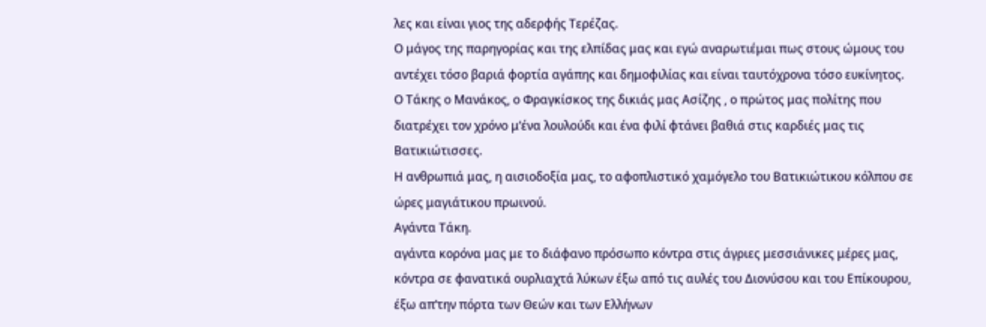λες και είναι γιος της αδερφής Τερέζας.
Ο μάγος της παρηγορίας και της ελπίδας μας και εγώ αναρωτιέμαι πως στους ώμους του αντέχει τόσο βαριά φορτία αγάπης και δημοφιλίας και είναι ταυτόχρονα τόσο ευκίνητος.
Ο Τάκης ο Μανάκος, ο Φραγκίσκος της δικιάς μας Ασίζης , ο πρώτος μας πολίτης που διατρέχει τον χρόνο μ’ένα λουλούδι και ένα φιλί φτάνει βαθιά στις καρδιές μας τις Βατικιώτισσες.
Η ανθρωπιά μας, η αισιοδοξία μας, το αφοπλιστικό χαμόγελο του Βατικιώτικου κόλπου σε ώρες μαγιάτικου πρωινού.
Αγάντα Τάκη.
αγάντα κορόνα μας με το διάφανο πρόσωπο κόντρα στις άγριες μεσσιάνικες μέρες μας, κόντρα σε φανατικά ουρλιαχτά λύκων έξω από τις αυλές του Διονύσου και του Επίκουρου, έξω απ’την πόρτα των Θεών και των Ελλήνων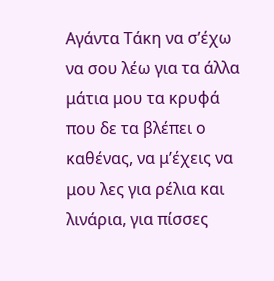Αγάντα Τάκη να σ’έχω να σου λέω για τα άλλα μάτια μου τα κρυφά που δε τα βλέπει ο καθένας, να μ’έχεις να μου λες για ρέλια και λινάρια, για πίσσες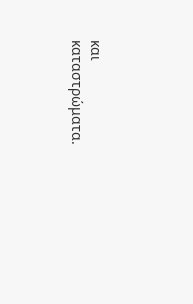και καταστρώματα.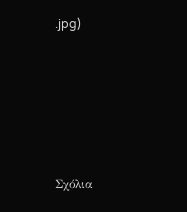.jpg)





Σχόλια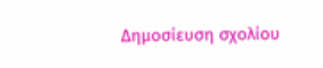Δημοσίευση σχολίου